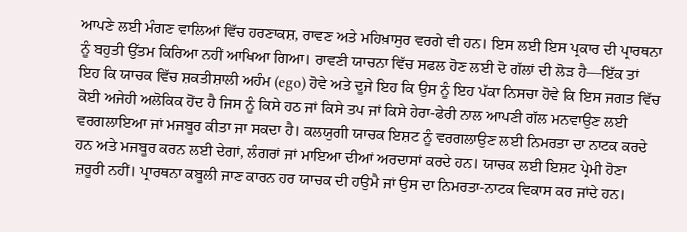ਆਪਣੇ ਲਈ ਮੰਗਣ ਵਾਲਿਆਂ ਵਿੱਚ ਹਰਣਾਕਸ਼, ਰਾਵਣ ਅਤੇ ਮਹਿਖ਼ਾਸੁਰ ਵਰਗੇ ਵੀ ਹਨ। ਇਸ ਲਈ ਇਸ ਪ੍ਰਕਾਰ ਦੀ ਪ੍ਰਾਰਥਨਾ ਨੂੰ ਬਹੁਤੀ ਉੱਤਮ ਕਿਰਿਆ ਨਹੀਂ ਆਖਿਆ ਗਿਆ। ਰਾਵਣੀ ਯਾਚਨਾ ਵਿੱਚ ਸਫਲ ਹੋਣ ਲਈ ਦੋ ਗੱਲਾਂ ਦੀ ਲੋੜ ਹੈ—ਇੱਕ ਤਾਂ ਇਹ ਕਿ ਯਾਚਕ ਵਿੱਚ ਸ਼ਕਤੀਸ਼ਾਲੀ ਅਹੰਮ (ego) ਹੋਵੇ ਅਤੇ ਦੂਜੇ ਇਹ ਕਿ ਉਸ ਨੂੰ ਇਹ ਪੱਕਾ ਨਿਸਚਾ ਹੋਵੇ ਕਿ ਇਸ ਜਗਤ ਵਿੱਚ ਕੋਈ ਅਜੇਹੀ ਅਲੋਕਿਕ ਹੋਂਦ ਹੈ ਜਿਸ ਨੂੰ ਕਿਸੇ ਹਠ ਜਾਂ ਕਿਸੇ ਤਪ ਜਾਂ ਕਿਸੇ ਹੇਰਾ-ਫੇਰੀ ਨਾਲ ਆਪਣੀ ਗੱਲ ਮਨਵਾਉਣ ਲਈ ਵਰਗਲਾਇਆ ਜਾਂ ਮਜਬੂਰ ਕੀਤਾ ਜਾ ਸਕਦਾ ਹੈ। ਕਲਯੁਗੀ ਯਾਚਕ ਇਸ਼ਟ ਨੂੰ ਵਰਗਲਾਉਣ ਲਈ ਨਿਮਰਤਾ ਦਾ ਨਾਟਕ ਕਰਦੇ ਹਨ ਅਤੇ ਮਜਬੂਰ ਕਰਨ ਲਈ ਦੇਗਾਂ, ਲੰਗਰਾਂ ਜਾਂ ਮਾਇਆ ਦੀਆਂ ਅਰਦਾਸਾਂ ਕਰਦੇ ਹਨ। ਯਾਚਕ ਲਈ ਇਸ਼ਟ ਪ੍ਰੇਮੀ ਹੋਣਾ ਜ਼ਰੂਰੀ ਨਹੀਂ। ਪ੍ਰਾਰਥਨਾ ਕਬੂਲੀ ਜਾਣ ਕਾਰਨ ਹਰ ਯਾਚਕ ਦੀ ਹਉਮੈ ਜਾਂ ਉਸ ਦਾ ਨਿਮਰਤਾ-ਨਾਟਕ ਵਿਕਾਸ ਕਰ ਜਾਂਦੇ ਹਨ।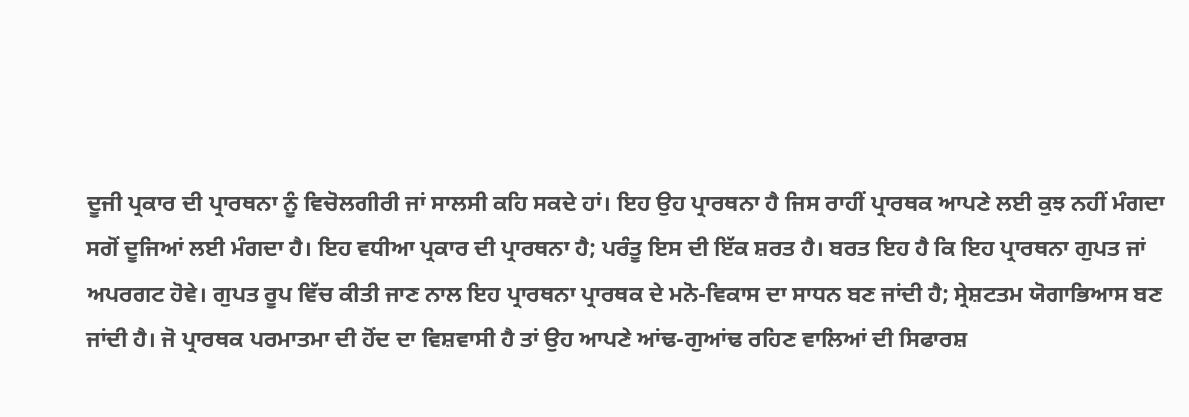ਦੂਜੀ ਪ੍ਰਕਾਰ ਦੀ ਪ੍ਰਾਰਥਨਾ ਨੂੰ ਵਿਚੋਲਗੀਰੀ ਜਾਂ ਸਾਲਸੀ ਕਹਿ ਸਕਦੇ ਹਾਂ। ਇਹ ਉਹ ਪ੍ਰਾਰਥਨਾ ਹੈ ਜਿਸ ਰਾਹੀਂ ਪ੍ਰਾਰਥਕ ਆਪਣੇ ਲਈ ਕੁਝ ਨਹੀਂ ਮੰਗਦਾ ਸਗੋਂ ਦੂਜਿਆਂ ਲਈ ਮੰਗਦਾ ਹੈ। ਇਹ ਵਧੀਆ ਪ੍ਰਕਾਰ ਦੀ ਪ੍ਰਾਰਥਨਾ ਹੈ; ਪਰੰਤੂ ਇਸ ਦੀ ਇੱਕ ਸ਼ਰਤ ਹੈ। ਬਰਤ ਇਹ ਹੈ ਕਿ ਇਹ ਪ੍ਰਾਰਥਨਾ ਗੁਪਤ ਜਾਂ ਅਪਰਗਟ ਹੋਵੇ। ਗੁਪਤ ਰੂਪ ਵਿੱਚ ਕੀਤੀ ਜਾਣ ਨਾਲ ਇਹ ਪ੍ਰਾਰਥਨਾ ਪ੍ਰਾਰਥਕ ਦੇ ਮਨੋ-ਵਿਕਾਸ ਦਾ ਸਾਧਨ ਬਣ ਜਾਂਦੀ ਹੈ; ਸ੍ਰੇਸ਼ਟਤਮ ਯੋਗਾਭਿਆਸ ਬਣ ਜਾਂਦੀ ਹੈ। ਜੋ ਪ੍ਰਾਰਥਕ ਪਰਮਾਤਮਾ ਦੀ ਹੋਂਦ ਦਾ ਵਿਸ਼ਵਾਸੀ ਹੈ ਤਾਂ ਉਹ ਆਪਣੇ ਆਂਢ-ਗੁਆਂਢ ਰਹਿਣ ਵਾਲਿਆਂ ਦੀ ਸਿਫਾਰਸ਼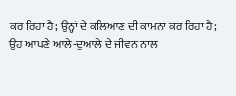ਕਰ ਰਿਹਾ ਹੈ; ਉਨ੍ਹਾਂ ਦੇ ਕਲਿਆਣ ਦੀ ਕਾਮਨਾ ਕਰ ਰਿਹਾ ਹੈ; ਉਹ ਆਪਣੇ ਆਲੇ-ਦੁਆਲੇ ਦੇ ਜੀਵਨ ਨਾਲ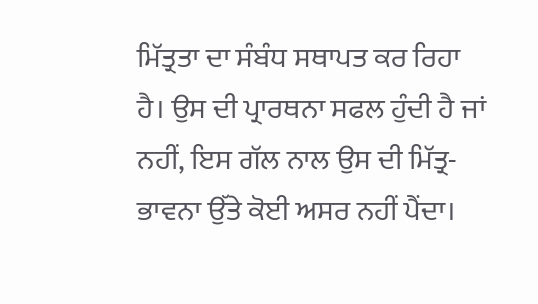ਮਿੱਤ੍ਰਤਾ ਦਾ ਸੰਬੰਧ ਸਥਾਪਤ ਕਰ ਰਿਹਾ ਹੈ। ਉਸ ਦੀ ਪ੍ਰਾਰਥਨਾ ਸਫਲ ਹੁੰਦੀ ਹੈ ਜਾਂ ਨਹੀਂ, ਇਸ ਗੱਲ ਨਾਲ ਉਸ ਦੀ ਮਿੱਤ੍ਰ-ਭਾਵਨਾ ਉੱਤੇ ਕੋਈ ਅਸਰ ਨਹੀਂ ਪੈਂਦਾ।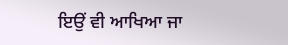ਇਉਂ ਵੀ ਆਖਿਆ ਜਾ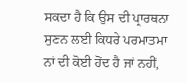ਸਕਦਾ ਹੈ ਕਿ ਉਸ ਦੀ ਪ੍ਰਾਰਥਨਾ ਸੁਣਨ ਲਈ ਕਿਧਰੇ ਪਰਮਾਤਮਾ ਨਾਂ ਦੀ ਕੋਈ ਹੋਂਦ ਹੈ ਜਾਂ ਨਹੀਂ,